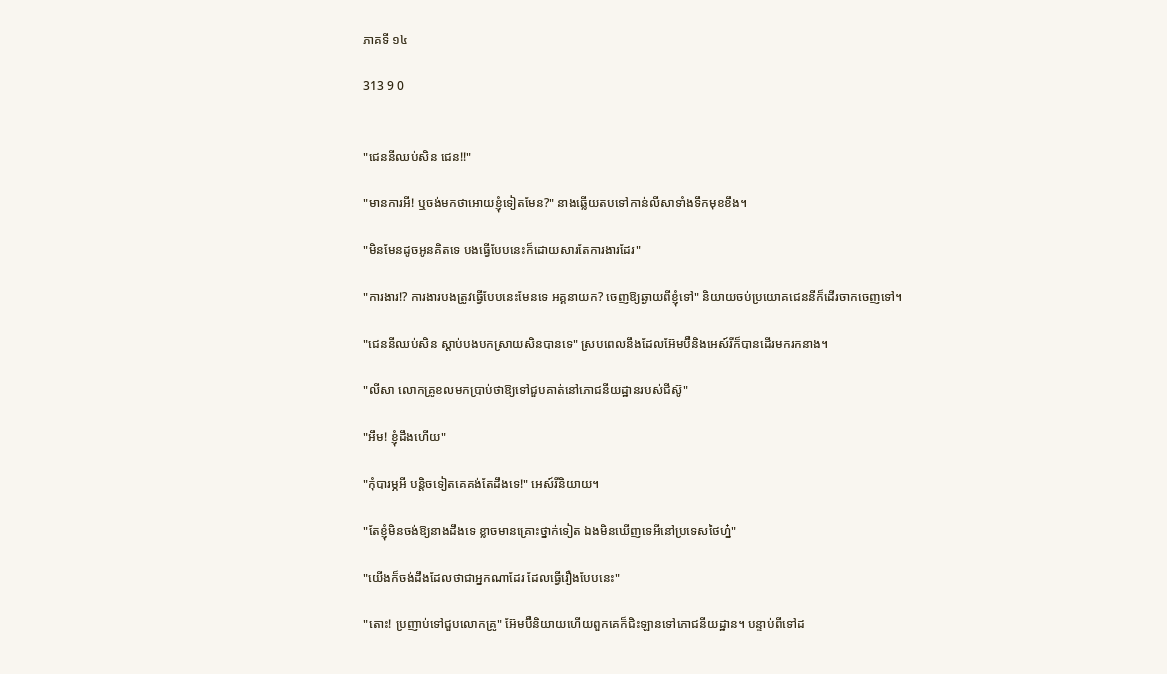ភាគទី ១៤

313 9 0


"ជេននីឈប់សិន ជេន!!"

"មានការអី! ឬចង់មកថាអោយខ្ញុំទៀតមែន?" នាងឆ្លើយតបទៅកាន់លីសាទាំងទឹកមុខខឹង។

"មិនមែនដូចអូនគិតទេ បងធ្វើបែបនេះក៏ដោយសារតែការងារដែរ"

"ការងារ!? ការងារបងត្រូវធ្វើបែបនេះមែនទេ អគ្គនាយក? ចេញឱ្យឆ្ងាយពីខ្ញុំទៅ" និយាយចប់ប្រយោគជេននីក៏ដើរចាកចេញទៅ។

"ជេននីឈប់សិន ស្ដាប់បងបកស្រាយសិនបានទេ" ស្របពេលនឹងដែលអ៊ែមប៊ឺនិងអេស៍រីក៏បានដើរមករកនាង។

"លីសា លោកគ្រូខលមកប្រាប់ថាឱ្យទៅជួបគាត់នៅភោជនីយដ្ឋានរបស់ជីស៊ូ"

"អឹម! ខ្ញុំដឹងហើយ"

"កុំបារម្ភអី បន្តិចទៀតគេគង់តែដឹងទេ!" អេស៍រីនិយាយ។

"តែខ្ញុំមិនចង់ឱ្យនាងដឹងទេ ខ្លាចមានគ្រោះថ្នាក់ទៀត ឯងមិនឃើញទេអីនៅប្រទេសថៃហ្ន៎"

"យើងក៏ចង់ដឹងដែលថាជាអ្នកណាដែរ ដែលធ្វើរឿងបែបនេះ"

"តោះ! ប្រញាប់ទៅជួបលោកគ្រូ" អ៊ែមប៊ឺនិយាយហើយពួកគេក៏ជិះឡានទៅភោជនីយដ្ឋាន។ បន្ទាប់ពីទៅដ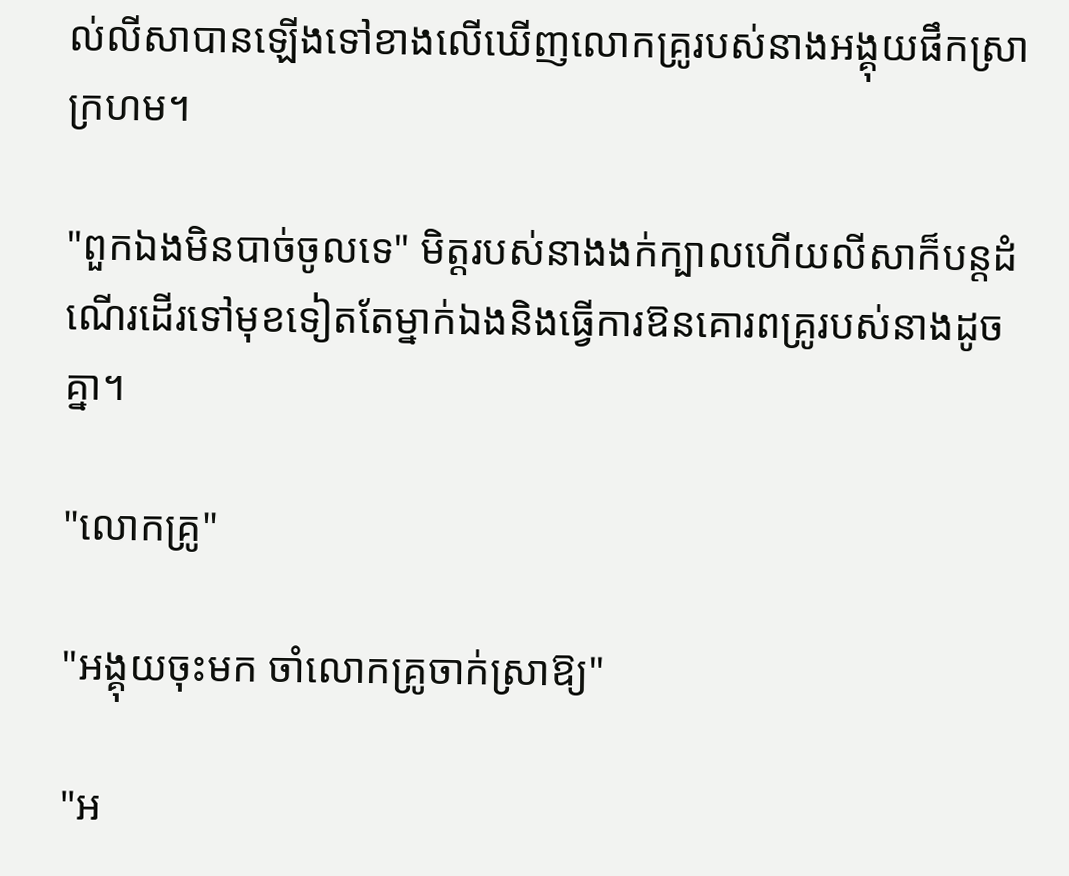ល់លីសាបានឡើងទៅខាងលើឃើញលោកគ្រូរបស់នាងអង្គុយផឹកស្រាក្រហម។

"ពួកឯងមិនបាច់ចូលទេ" មិត្តរបស់នាងងក់ក្បាលហើយលីសាក៏បន្តដំណើរដើរទៅមុខទៀតតែម្នាក់ឯងនិងធ្វើការឱនគោរពគ្រូរបស់នាងដូចគ្នា។

"លោកគ្រូ"

"អង្គុយចុះមក ចាំលោកគ្រូចាក់ស្រាឱ្យ"

"អ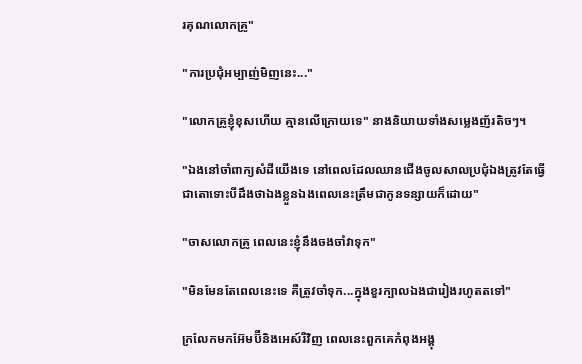រគុណលោកគ្រូ"

"ការប្រជុំអម្បាញ់មិញនេះ..."

"លោកគ្រូខ្ញុំខុសហើយ គ្មានលើក្រោយទេ" នាងនិយាយទាំងសម្លេងញ័រតិចៗ។

"ឯងនៅចាំពាក្យសំដីយើងទេ នៅពេលដែលឈានជើងចូលសាលប្រជុំឯងត្រូវតែធ្វើជាតោទោះបីដឹងថាឯងខ្លួនឯងពេលនេះត្រឹមជាកូនទន្សាយក៏ដោយ"

"ចាសលោកគ្រូ ពេលនេះខ្ញុំនឹងចងចាំវាទុក"

"មិនមែនតែពេលនេះទេ គឺត្រូវចាំទុក...ក្នុងខួរក្បាលឯងជារៀងរហូតតទៅ"

ក្រលែកមកអ៊ែមប៊ឺនិងអេស៍រីវិញ ពេលនេះពួកគេកំពុងអង្គុ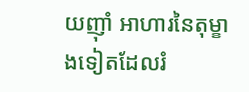យញ៉ាំ អាហារនៃតុម្ខាងទៀតដែលរំ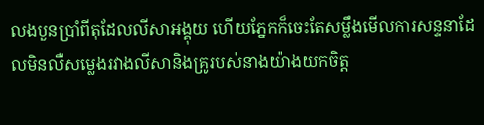លងបួនប្រាំពីតុដែលលីសាអង្គុយ ហើយភ្នែកក៏ចេះតែសម្លឹងមើលការសន្ទនាដែលមិនលឺសម្លេងរវាងលីសានិងគ្រូរបស់នាងយ៉ាងយកចិត្ត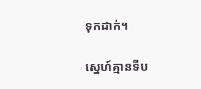ទុកដាក់។

ស្នេហ៍គ្មានទីប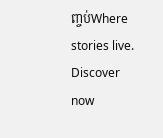ញ្ចប់Where stories live. Discover now